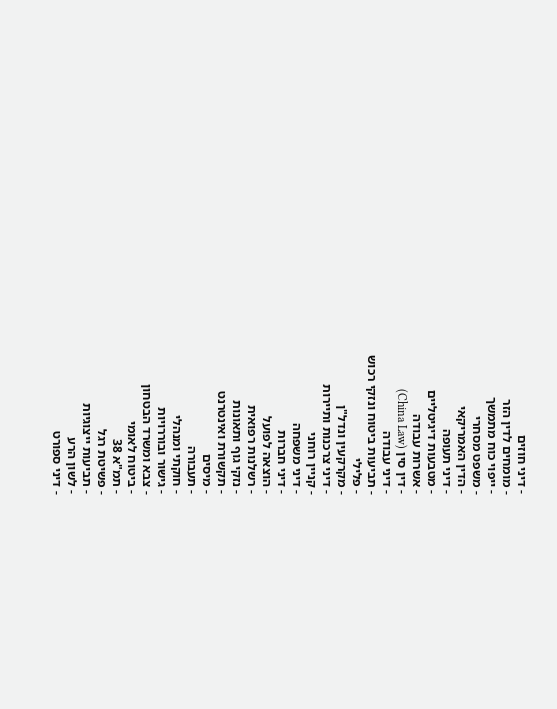- דיני חוזים
- מומחים לדין הזר
- ייפוי כוח מתמשך
- משפט מסחרי
- הדין האמריקאי
- דיני תעופה
- מטבעות דיגיטליים
- אשרות עבודה
- דין סין (China Law)
- דיני עבודה
- תביעות ביטוח ונזקי רכוש
- פלילי
- מקרקעין ונדל"ן
- דיני צרכנות ותיירות
- קניין רוחני
- דיני משפחה
- דיני חברות
- הוצאה לפועל
- רשלנות רפואית
- נזקי גוף ותאונות
- תקשורת ואינטרנט
- מיסים
- תעבורה
- חוקתי ומנהלי
- גישור ובוררויות
- צבא ומשרד הבטחון
- ביטוח לאומי
- תמ"א 38
- פשיטת רגל
- תביעות ייצוגיות
- לשון הרע
- דיני ספורט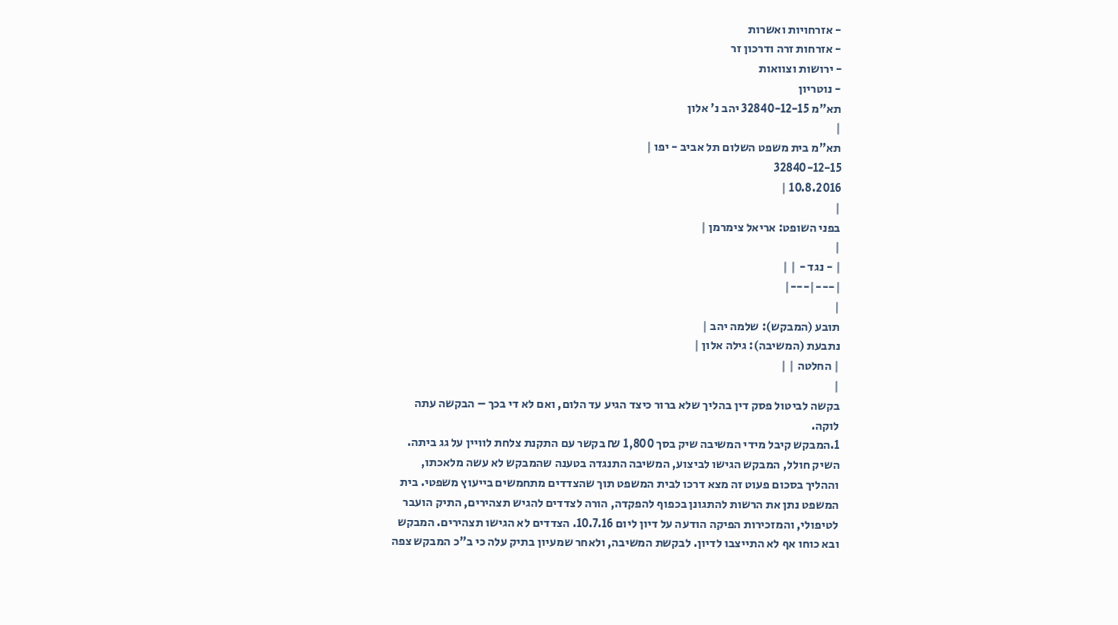- אזרחויות ואשרות
- אזרחות זרה ודרכון זר
- ירושות וצוואות
- נוטריון
תא"מ 32840-12-15 יהב נ' אלון
|
תא"מ בית משפט השלום תל אביב - יפו |
32840-12-15
10.8.2016 |
|
בפני השופט: אריאל צימרמן |
|
| - נגד - | |
|---|---|
|
תובע (המבקש): שלמה יהב |
נתבעת (המשיבה): גילה אלון |
| החלטה | |
|
בקשה לביטול פסק דין בהליך שלא ברור כיצד הגיע עד הלום, ואם לא די בכך – הבקשה עתה לוקה.
1.המבקש קיבל מידי המשיבה שיק בסך 1,800 ₪ בקשר עם התקנת צלחת לוויין על גג ביתה. השיק חולל, המבקש הגישו לביצוע, המשיבה התנגדה בטענה שהמבקש לא עשה מלאכתו, וההליך בסכום פעוט זה מצא דרכו לבית המשפט תוך שהצדדים מתחמשים בייעוץ משפטי. בית המשפט נתן את הרשות להתגונן בכפוף להפקדה, הורה לצדדים להגיש תצהירים, התיק הועבר לטיפולי, והמזכירות הפיקה הודעה על דיון ליום 10.7.16. הצדדים לא הגישו תצהירים. המבקש ובא כוחו אף לא התייצבו לדיון. לבקשת המשיבה, ולאחר שמעיון בתיק עלה כי ב"כ המבקש צפה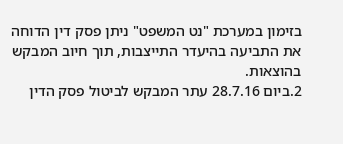בזימון במערכת "נט המשפט" ניתן פסק דין הדוחה את התביעה בהיעדר התייצבות, תוך חיוב המבקש בהוצאות.
2.ביום 28.7.16 עתר המבקש לביטול פסק הדין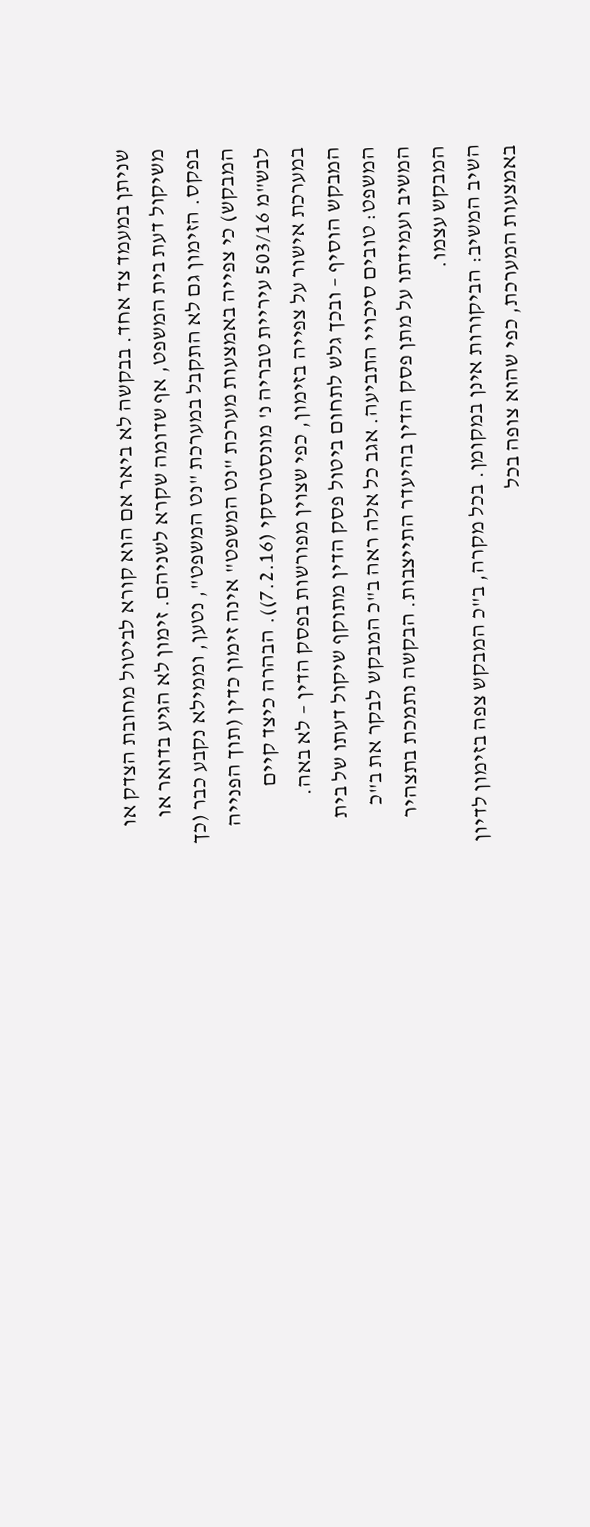שניתן במעמד צד אחד. בבקשה לא ביאר אם הוא קורא לביטול מחובת הצדק או משיקול דעת בית המשפט, אף שדומה שקרא לשניהם. זימון לא הגיע בדואר או בפקס. הזימון גם לא התקבל במערכת "נט המשפט", נטען, וממילא נקבע כבר (כך המבקש) כי צפייה באמצעות מערכת "נט המשפט" אינה זימון כדין (תוך הפנייה לבש"מ 503/16 עיריית טבריה נ' מונסטרסקי (7.2.16)). הבהרה כיצד קיים במערכת אישור על צפייה בזימון, כפי שצוין מפורשות בפסק הדין – לא באה. המבקש הוסיף – ובכך גלש לתחום ביטול פסק הדין מתוקף שיקול דעתו של בית המשפט: טובים סיכויי התביעה. אגב כל אלה ראה ב"כ המבקש לבקר את ב"כ המשיב ועמידתו על מתן פסק הדין בהיעדר התייצבות. הבקשה נתמכת בתצהיר המבקש עצמו.
השיב המשיב: הביקורות אינן במקומן. בכל מקרה, ב"כ המבקש צפה בזימון לדיון באמצעות המערכת, כפי שהוא צופה בכל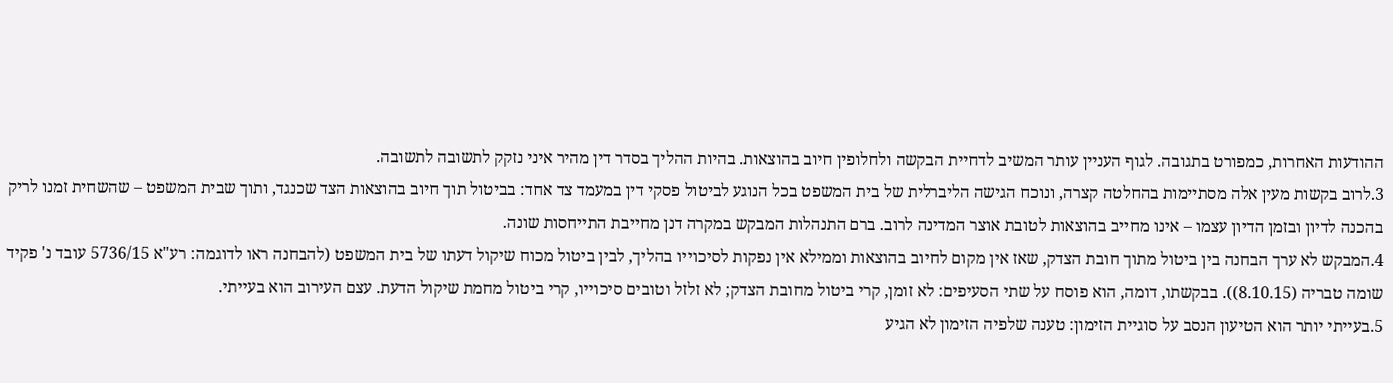ההודעות האחרות, כמפורט בתגובה. לגוף העניין עותר המשיב לדחיית הבקשה ולחלופין חיוב בהוצאות. בהיות ההליך בסדר דין מהיר איני נזקק לתשובה לתשובה.
3.לרוב בקשות מעין אלה מסתיימות בהחלטה קצרה, ונוכח הגישה הליברלית של בית המשפט בכל הנוגע לביטול פסקי דין במעמד צד אחד: בביטול תוך חיוב בהוצאות הצד שכנגד, ותוך שבית המשפט – שהשחית זמנו לריק בהכנה לדיון ובזמן הדיון עצמו – אינו מחייב בהוצאות לטובת אוצר המדינה לרוב. ברם התנהלות המבקש במקרה דנן מחייבת התייחסות שונה.
4.המבקש לא ערך הבחנה בין ביטול מתוך חובת הצדק, שאז אין מקום לחיוב בהוצאות וממילא אין נפקות לסיכוייו בהליך, לבין ביטול מכוח שיקול דעתו של בית המשפט (להבחנה ראו לדוגמה: רע"א 5736/15 עובד נ' פקיד שומה טבריה (8.10.15)). בבקשתו, דומה, הוא פוסח על שתי הסעיפים: לא זומן, קרי ביטול מחובת הצדק; לא זלזל וטובים סיכוייו, קרי ביטול מחמת שיקול הדעת. עצם העירוב הוא בעייתי.
5.בעייתי יותר הוא הטיעון הנסב על סוגיית הזימון: טענה שלפיה הזימון לא הגיע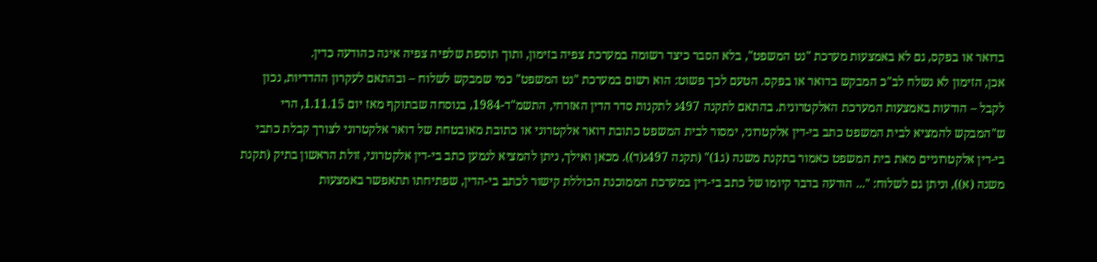בדואר או בפקס, גם לא באמצעות מערכת "נט המשפט", בלא הסבר כיצד רשומה במערכת צפיה בזימון, ותוך תוספת שלפיה צפיה אינה כהודעה כדין.
אכן, הזימון לא נשלח לב"כ המבקש בדואר או בפקס. הטעם לכך פשוט: הוא רשום במערכת "נט המשפט" כמי שמבקש לשלוח – ובהתאם לעקרון ההדדיות, נכון לקבל – הודעות באמצעות המערכת האלקטרונית. בהתאם לתקנה 497ג לתקנות סדר הדין האזרחי, התשמ"ד-1984, בנוסחה שבתוקף מאז יום 1.11.15, הרי ש"המבקש להמציא לבית המשפט כתב בי-דין אלקטרוני, ימסור לבית המשפט כתובת דואר אלקטרוני או כתובת מאובטחת של דואר אלקטרוני לצורך קבלת כתבי בי-דין אלקטרוניים מאת בית המשפט כאמור בתקנת משנה (ג1)" (תקנה 497ג(ד)). מכאן ואילך, ניתן להמציא לנמען כתב בי-דין אלקטרוני, זולת הראשון בתיק (תקנת משנה (א)), וניתן גם לשלוח: "... הודעה בדבר קיומו של כתב בי-דין במערכת הממוכנת הכוללת קישור לכתב בי-הדין, שפתיחתו תתאפשר באמצעות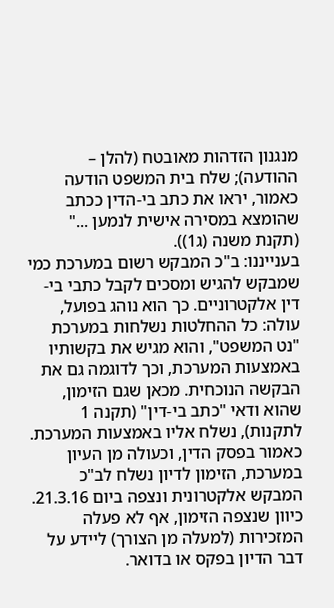מנגנון הזדהות מאובטח (להלן – ההודעה); שלח בית המשפט הודעה כאמור, יראו את כתב בי-הדין ככתב שהומצא במסירה אישית לנמען ..." (תקנת משנה (ג1)).
בענייננו: ב"כ המבקש רשום במערכת כמי שמבקש להגיש ומסכים לקבל כתבי בי-דין אלקטרוניים. כך הוא נוהג בפועל, עולה: כל ההחלטות נשלחות במערכת "נט המשפט", והוא מגיש את בקשותיו באמצעות המערכת, וכך לדוגמה גם את הבקשה הנוכחית. מכאן שגם הזימון, שהוא ודאי "כתב בי-דין" (תקנה 1 לתקנות), נשלח אליו באמצעות המערכת. כאמור בפסק הדין, וכעולה מן העיון במערכת, הזימון לדיון נשלח לב"כ המבקש אלקטרונית ונצפה ביום 21.3.16. כיוון שנצפה הזימון, אף לא פעלה המזכירות (למעלה מן הצורך) ליידע על דבר הדיון בפקס או בדואר.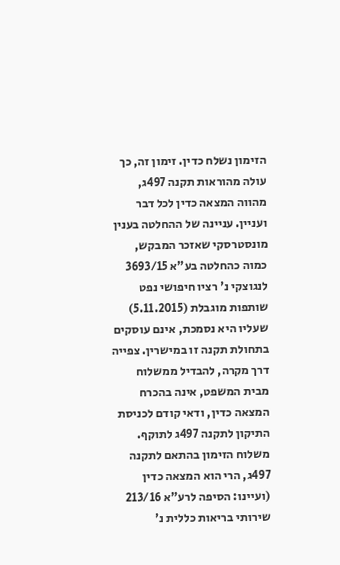הזימון נשלח כדין. זימון זה, כך עולה מהוראות תקנה 497ג, מהווה המצאה כדין לכל דבר ועניין. עניינה של ההחלטה בענין מונסטרסקי שאזכר המבקש, כמוה כהחלטה בע"א 3693/15 לנגוצקי נ' רציו חיפושי נפט שותפות מוגבלת (5.11.2015) שעליו היא נסמכת, אינם עוסקים בתחולת תקנה זו במישרין. צפייה דרך מקרה, להבדיל ממשלוח מבית המשפט, אינה בהכרח המצאה כדין, ודאי קודם לכניסת התיקון לתקנה 497ג לתוקף. משלוח הזימון בהתאם לתקנה 497ג, הרי הוא המצאה כדין (ועיינו: הסיפה לרע"א 213/16 שירותי בריאות כללית נ'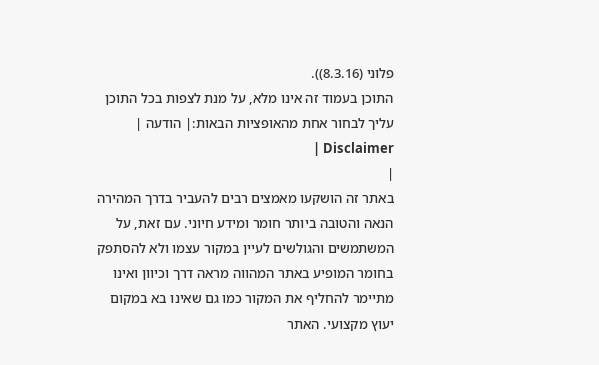פלוני (8.3.16)).
התוכן בעמוד זה אינו מלא, על מנת לצפות בכל התוכן עליך לבחור אחת מהאופציות הבאות:| הודעה | Disclaimer |
|
באתר זה הושקעו מאמצים רבים להעביר בדרך המהירה הנאה והטובה ביותר חומר ומידע חיוני. עם זאת, על המשתמשים והגולשים לעיין במקור עצמו ולא להסתפק בחומר המופיע באתר המהווה מראה דרך וכיוון ואינו מתיימר להחליף את המקור כמו גם שאינו בא במקום יעוץ מקצועי. האתר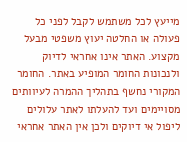מייעץ לכל משתמש לקבל לפני כל פעולה או החלטה יעוץ משפטי מבעל מקצוע. האתר אינו אחראי לדיוק ולנכונות החומר המופיע באתר. החומר המקורי נחשף בתהליך ההמרה לעיוותים מסויימים ועד להעלתו לאתר עלולים ליפול אי דיוקים ולכן אין האתר אחראי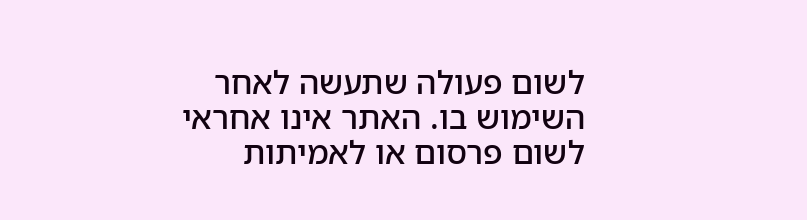לשום פעולה שתעשה לאחר השימוש בו. האתר אינו אחראי לשום פרסום או לאמיתות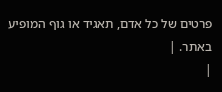פרטים של כל אדם, תאגיד או גוף המופיע באתר. |
|